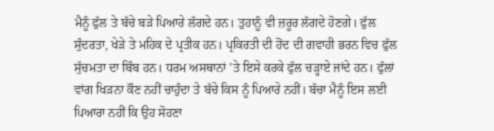ਮੈਨੂੰ ਫੁੱਲ ਤੇ ਬੱਚੇ ਬੜੇ ਪਿਆਰੇ ਲੱਗਦੇ ਹਨ। ਤੁਹਾਨੂੰ ਵੀ ਜ਼ਰੂਰ ਲੱਗਦੇ ਹੋਣਗੇ। ਫੁੱਲ ਸੁੰਦਰਤਾ, ਖੇੜੇ ਤੇ ਮਹਿਕ ਦੇ ਪ੍ਰਤੀਕ ਹਨ। ਪ੍ਰਕਿਰਤੀ ਦੀ ਹੋਂਦ ਦੀ ਗਵਾਹੀ ਭਰਨ ਵਿਚ ਫੁੱਲ ਸੁੱਚਮਤਾ ਦਾ ਬਿੰਬ ਹਨ। ਧਰਮ ਅਸਥਾਨਾਂ ’ਤੇ ਇਸੇ ਕਰਕੇ ਫੁੱਲ ਚੜ੍ਹਾਏ ਜਾਂਦੇ ਹਨ। ਫੁੱਲਾਂ ਵਾਂਗ ਖਿੜਨਾ ਕੌਣ ਨਹੀਂ ਚਾਹੁੰਦਾ ਤੇ ਬੱਚੇ ਕਿਸ ਨੂੰ ਪਿਆਰੇ ਨਹੀਂ। ਬੱਚਾ ਮੈਨੂੰ ਇਸ ਲਈ ਪਿਆਰਾ ਨਹੀਂ ਕਿ ਉਹ ਸੋਹਣਾ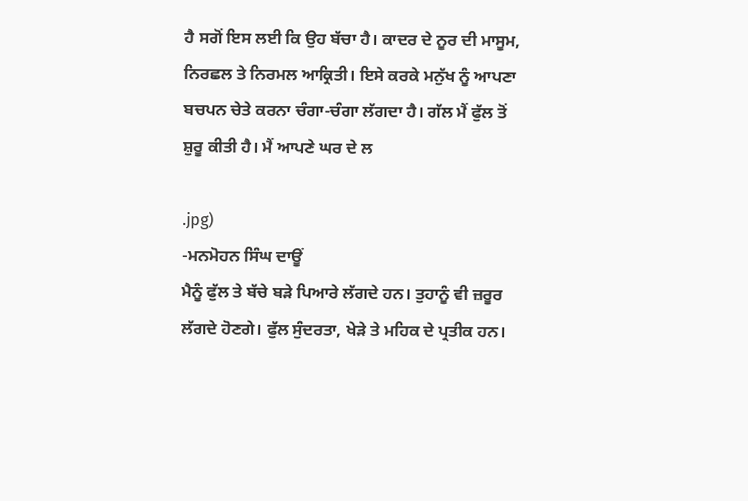ਹੈ ਸਗੋਂ ਇਸ ਲਈ ਕਿ ਉਹ ਬੱਚਾ ਹੈ। ਕਾਦਰ ਦੇ ਨੂਰ ਦੀ ਮਾਸੂਮ, ਨਿਰਛਲ ਤੇ ਨਿਰਮਲ ਆਕ੍ਰਿਤੀ। ਇਸੇ ਕਰਕੇ ਮਨੁੱਖ ਨੂੰ ਆਪਣਾ ਬਚਪਨ ਚੇਤੇ ਕਰਨਾ ਚੰਗਾ-ਚੰਗਾ ਲੱਗਦਾ ਹੈ। ਗੱਲ ਮੈਂ ਫੁੱਲ ਤੋਂ ਸ਼ੁਰੂ ਕੀਤੀ ਹੈ। ਮੈਂ ਆਪਣੇ ਘਰ ਦੇ ਲ

.jpg)
-ਮਨਮੋਹਨ ਸਿੰਘ ਦਾਊਂ
ਮੈਨੂੰ ਫੁੱਲ ਤੇ ਬੱਚੇ ਬੜੇ ਪਿਆਰੇ ਲੱਗਦੇ ਹਨ। ਤੁਹਾਨੂੰ ਵੀ ਜ਼ਰੂਰ ਲੱਗਦੇ ਹੋਣਗੇ। ਫੁੱਲ ਸੁੰਦਰਤਾ, ਖੇੜੇ ਤੇ ਮਹਿਕ ਦੇ ਪ੍ਰਤੀਕ ਹਨ।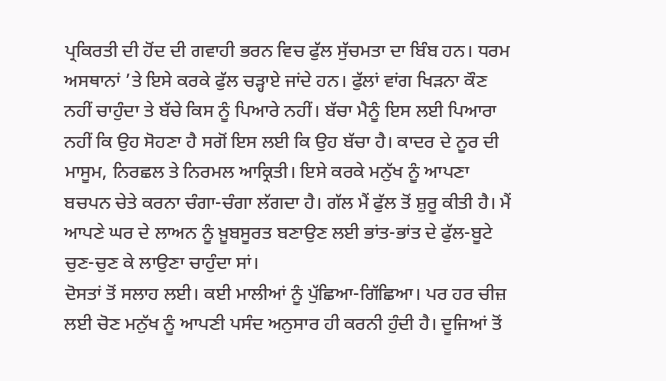ਪ੍ਰਕਿਰਤੀ ਦੀ ਹੋਂਦ ਦੀ ਗਵਾਹੀ ਭਰਨ ਵਿਚ ਫੁੱਲ ਸੁੱਚਮਤਾ ਦਾ ਬਿੰਬ ਹਨ। ਧਰਮ ਅਸਥਾਨਾਂ ’ਤੇ ਇਸੇ ਕਰਕੇ ਫੁੱਲ ਚੜ੍ਹਾਏ ਜਾਂਦੇ ਹਨ। ਫੁੱਲਾਂ ਵਾਂਗ ਖਿੜਨਾ ਕੌਣ ਨਹੀਂ ਚਾਹੁੰਦਾ ਤੇ ਬੱਚੇ ਕਿਸ ਨੂੰ ਪਿਆਰੇ ਨਹੀਂ। ਬੱਚਾ ਮੈਨੂੰ ਇਸ ਲਈ ਪਿਆਰਾ ਨਹੀਂ ਕਿ ਉਹ ਸੋਹਣਾ ਹੈ ਸਗੋਂ ਇਸ ਲਈ ਕਿ ਉਹ ਬੱਚਾ ਹੈ। ਕਾਦਰ ਦੇ ਨੂਰ ਦੀ ਮਾਸੂਮ, ਨਿਰਛਲ ਤੇ ਨਿਰਮਲ ਆਕ੍ਰਿਤੀ। ਇਸੇ ਕਰਕੇ ਮਨੁੱਖ ਨੂੰ ਆਪਣਾ ਬਚਪਨ ਚੇਤੇ ਕਰਨਾ ਚੰਗਾ-ਚੰਗਾ ਲੱਗਦਾ ਹੈ। ਗੱਲ ਮੈਂ ਫੁੱਲ ਤੋਂ ਸ਼ੁਰੂ ਕੀਤੀ ਹੈ। ਮੈਂ ਆਪਣੇ ਘਰ ਦੇ ਲਾਅਨ ਨੂੰ ਖ਼ੂਬਸੂਰਤ ਬਣਾਉਣ ਲਈ ਭਾਂਤ-ਭਾਂਤ ਦੇ ਫੁੱਲ-ਬੂਟੇ ਚੁਣ-ਚੁਣ ਕੇ ਲਾਉਣਾ ਚਾਹੁੰਦਾ ਸਾਂ।
ਦੋਸਤਾਂ ਤੋਂ ਸਲਾਹ ਲਈ। ਕਈ ਮਾਲੀਆਂ ਨੂੰ ਪੁੱਛਿਆ-ਗਿੱਛਿਆ। ਪਰ ਹਰ ਚੀਜ਼ ਲਈ ਚੋਣ ਮਨੁੱਖ ਨੂੰ ਆਪਣੀ ਪਸੰਦ ਅਨੁਸਾਰ ਹੀ ਕਰਨੀ ਹੁੰਦੀ ਹੈ। ਦੂਜਿਆਂ ਤੋਂ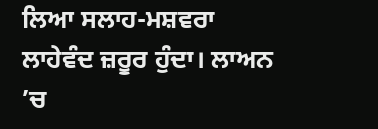ਲਿਆ ਸਲਾਹ-ਮਸ਼ਵਰਾ ਲਾਹੇਵੰਦ ਜ਼ਰੂਰ ਹੁੰਦਾ। ਲਾਅਨ ’ਚ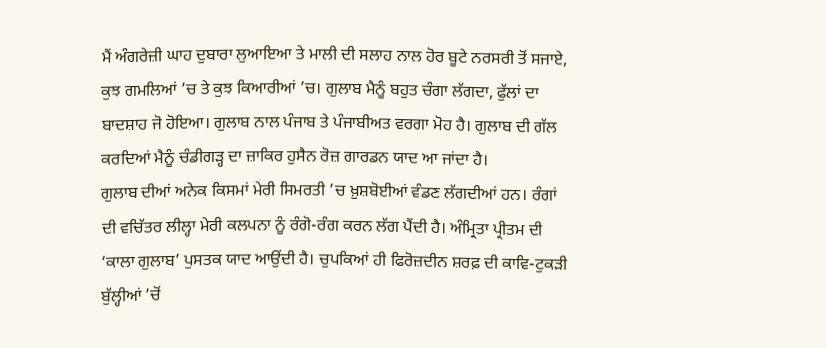ਮੈਂ ਅੰਗਰੇਜ਼ੀ ਘਾਹ ਦੁਬਾਰਾ ਲੁਆਇਆ ਤੇ ਮਾਲੀ ਦੀ ਸਲਾਹ ਨਾਲ ਹੋਰ ਬੂਟੇ ਨਰਸਰੀ ਤੋਂ ਸਜਾਏ, ਕੁਝ ਗਮਲਿਆਂ ’ਚ ਤੇ ਕੁਝ ਕਿਆਰੀਆਂ ’ਚ। ਗੁਲਾਬ ਮੈਨੂੰ ਬਹੁਤ ਚੰਗਾ ਲੱਗਦਾ, ਫੁੱਲਾਂ ਦਾ ਬਾਦਸ਼ਾਹ ਜੋ ਹੋਇਆ। ਗੁਲਾਬ ਨਾਲ ਪੰਜਾਬ ਤੇ ਪੰਜਾਬੀਅਤ ਵਰਗਾ ਮੋਹ ਹੈ। ਗੁਲਾਬ ਦੀ ਗੱਲ ਕਰਦਿਆਂ ਮੈਨੂੰ ਚੰਡੀਗੜ੍ਹ ਦਾ ਜ਼ਾਕਿਰ ਹੁਸੈਨ ਰੋਜ਼ ਗਾਰਡਨ ਯਾਦ ਆ ਜਾਂਦਾ ਹੈ।
ਗੁਲਾਬ ਦੀਆਂ ਅਨੇਕ ਕਿਸਮਾਂ ਮੇਰੀ ਸਿਮਰਤੀ ’ਚ ਖ਼ੁਸ਼ਬੋਈਆਂ ਵੰਡਣ ਲੱਗਦੀਆਂ ਹਨ। ਰੰਗਾਂ ਦੀ ਵਚਿੱਤਰ ਲੀਲ੍ਹਾ ਮੇਰੀ ਕਲਪਨਾ ਨੂੰ ਰੰਗੋ-ਰੰਗ ਕਰਨ ਲੱਗ ਪੈਂਦੀ ਹੈ। ਅੰਮ੍ਰਿਤਾ ਪ੍ਰੀਤਮ ਦੀ ‘ਕਾਲਾ ਗੁਲਾਬ’ ਪੁਸਤਕ ਯਾਦ ਆਉਂਦੀ ਹੈ। ਚੁਪਕਿਆਂ ਹੀ ਫਿਰੋਜ਼ਦੀਨ ਸ਼ਰਫ਼ ਦੀ ਕਾਵਿ-ਟੁਕੜੀ ਬੁੱਲ੍ਹੀਆਂ ’ਚੋਂ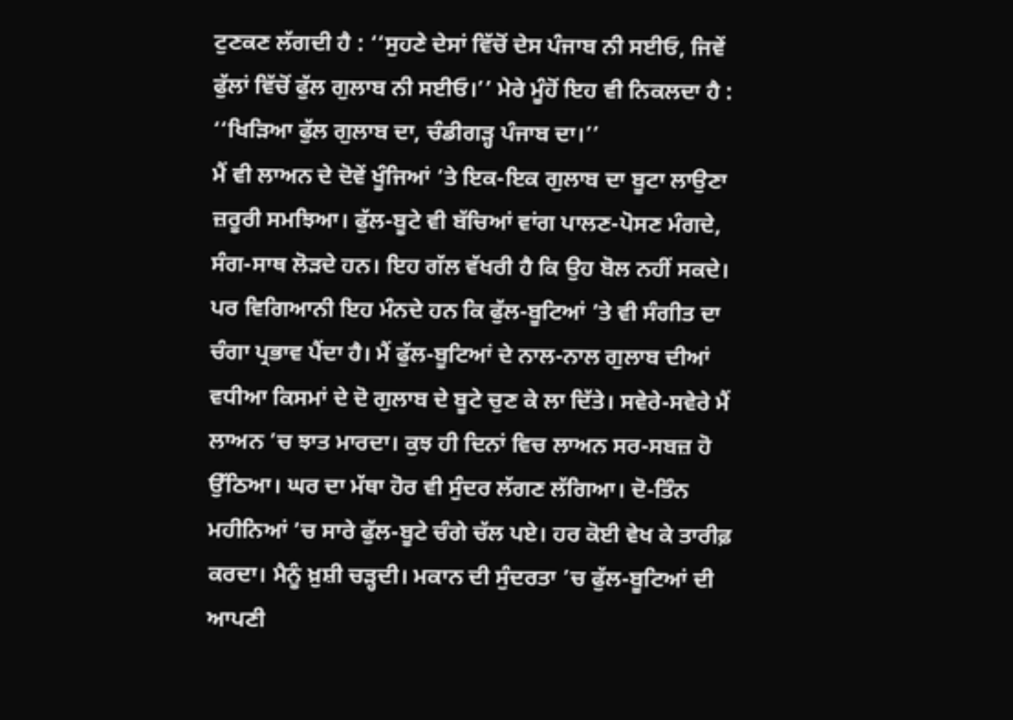ਟੁਣਕਣ ਲੱਗਦੀ ਹੈ : ‘‘ਸੁਹਣੇ ਦੇਸਾਂ ਵਿੱਚੋਂ ਦੇਸ ਪੰਜਾਬ ਨੀ ਸਈਓ, ਜਿਵੇਂ ਫੁੱਲਾਂ ਵਿੱਚੋਂ ਫੁੱਲ ਗੁਲਾਬ ਨੀ ਸਈਓ।’’ ਮੇਰੇ ਮੂੰਹੋਂ ਇਹ ਵੀ ਨਿਕਲਦਾ ਹੈ : ‘‘ਖਿੜਿਆ ਫੁੱਲ ਗੁਲਾਬ ਦਾ, ਚੰਡੀਗੜ੍ਹ ਪੰਜਾਬ ਦਾ।’’
ਮੈਂ ਵੀ ਲਾਅਨ ਦੇ ਦੋਵੇਂ ਖੂੰਜਿਆਂ ’ਤੇ ਇਕ-ਇਕ ਗੁਲਾਬ ਦਾ ਬੂਟਾ ਲਾਉਣਾ ਜ਼ਰੂਰੀ ਸਮਝਿਆ। ਫੁੱਲ-ਬੂਟੇ ਵੀ ਬੱਚਿਆਂ ਵਾਂਗ ਪਾਲਣ-ਪੋਸਣ ਮੰਗਦੇ, ਸੰਗ-ਸਾਥ ਲੋੜਦੇ ਹਨ। ਇਹ ਗੱਲ ਵੱਖਰੀ ਹੈ ਕਿ ਉਹ ਬੋਲ ਨਹੀਂ ਸਕਦੇ। ਪਰ ਵਿਗਿਆਨੀ ਇਹ ਮੰਨਦੇ ਹਨ ਕਿ ਫੁੱਲ-ਬੂਟਿਆਂ ’ਤੇ ਵੀ ਸੰਗੀਤ ਦਾ ਚੰਗਾ ਪ੍ਰਭਾਵ ਪੈਂਦਾ ਹੈ। ਮੈਂ ਫੁੱਲ-ਬੂਟਿਆਂ ਦੇ ਨਾਲ-ਨਾਲ ਗੁਲਾਬ ਦੀਆਂ ਵਧੀਆ ਕਿਸਮਾਂ ਦੇ ਦੋ ਗੁਲਾਬ ਦੇ ਬੂਟੇ ਚੁਣ ਕੇ ਲਾ ਦਿੱਤੇ। ਸਵੇਰੇ-ਸਵੇਰੇ ਮੈਂ ਲਾਅਨ ’ਚ ਝਾਤ ਮਾਰਦਾ। ਕੁਝ ਹੀ ਦਿਨਾਂ ਵਿਚ ਲਾਅਨ ਸਰ-ਸਬਜ਼ ਹੋ ਉੱਠਿਆ। ਘਰ ਦਾ ਮੱਥਾ ਹੋਰ ਵੀ ਸੁੰਦਰ ਲੱਗਣ ਲੱਗਿਆ। ਦੋ-ਤਿੰਨ ਮਹੀਨਿਆਂ ’ਚ ਸਾਰੇ ਫੁੱਲ-ਬੂਟੇ ਚੰਗੇ ਚੱਲ ਪਏ। ਹਰ ਕੋਈ ਵੇਖ ਕੇ ਤਾਰੀਫ਼ ਕਰਦਾ। ਮੈਨੂੰ ਖ਼ੁਸ਼ੀ ਚੜ੍ਹਦੀ। ਮਕਾਨ ਦੀ ਸੁੰਦਰਤਾ ’ਚ ਫੁੱਲ-ਬੂਟਿਆਂ ਦੀ ਆਪਣੀ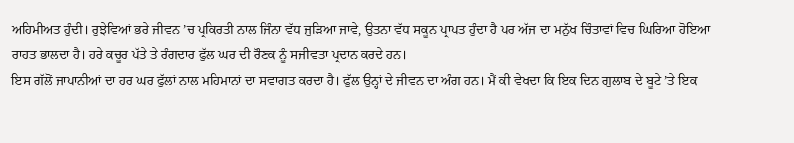ਅਹਿਮੀਅਤ ਹੁੰਦੀ। ਰੁਝੇਵਿਆਂ ਭਰੇ ਜੀਵਨ ’ਚ ਪ੍ਰਕਿਰਤੀ ਨਾਲ ਜਿੰਨਾ ਵੱਧ ਜੁੜਿਆ ਜਾਵੇ, ਉਤਨਾ ਵੱਧ ਸਕੂਨ ਪ੍ਰਾਪਤ ਹੁੰਦਾ ਹੈ ਪਰ ਅੱਜ ਦਾ ਮਨੁੱਖ ਚਿੰਤਾਵਾਂ ਵਿਚ ਘਿਰਿਆ ਹੋਇਆ ਰਾਹਤ ਭਾਲਦਾ ਹੈ। ਹਰੇ ਕਚੂਰ ਪੱਤੇ ਤੇ ਰੰਗਦਾਰ ਫੁੱਲ ਘਰ ਦੀ ਰੌਣਕ ਨੂੰ ਸਜੀਵਤਾ ਪ੍ਰਦਾਨ ਕਰਦੇ ਹਨ।
ਇਸ ਗੱਲੋਂ ਜਾਪਾਨੀਆਂ ਦਾ ਹਰ ਘਰ ਫੁੱਲਾਂ ਨਾਲ ਮਹਿਮਾਨਾਂ ਦਾ ਸਵਾਗਤ ਕਰਦਾ ਹੈ। ਫੁੱਲ ਉਨ੍ਹਾਂ ਦੇ ਜੀਵਨ ਦਾ ਅੰਗ ਹਨ। ਮੈਂ ਕੀ ਵੇਖਦਾ ਕਿ ਇਕ ਦਿਨ ਗੁਲਾਬ ਦੇ ਬੂਟੇ ’ਤੇ ਇਕ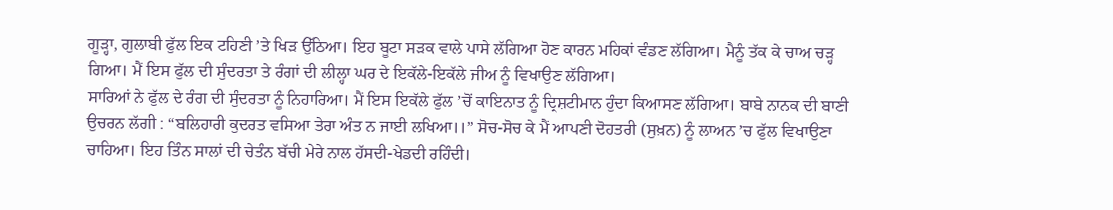ਗੂੜ੍ਹਾ, ਗੁਲਾਬੀ ਫੁੱਲ ਇਕ ਟਹਿਣੀ ’ਤੇ ਖਿੜ ਉੱਠਿਆ। ਇਹ ਬੂਟਾ ਸੜਕ ਵਾਲੇ ਪਾਸੇ ਲੱਗਿਆ ਹੋਣ ਕਾਰਨ ਮਹਿਕਾਂ ਵੰਡਣ ਲੱਗਿਆ। ਮੈਨੂੰ ਤੱਕ ਕੇ ਚਾਅ ਚੜ੍ਹ ਗਿਆ। ਮੈਂ ਇਸ ਫੁੱਲ ਦੀ ਸੁੰਦਰਤਾ ਤੇ ਰੰਗਾਂ ਦੀ ਲੀਲ੍ਹਾ ਘਰ ਦੇ ਇਕੱਲੇ-ਇਕੱਲੇ ਜੀਅ ਨੂੰ ਵਿਖਾਉਣ ਲੱਗਿਆ।
ਸਾਰਿਆਂ ਨੇ ਫੁੱਲ ਦੇ ਰੰਗ ਦੀ ਸੁੰਦਰਤਾ ਨੂੰ ਨਿਹਾਰਿਆ। ਮੈਂ ਇਸ ਇਕੱਲੇ ਫੁੱਲ ’ਚੋਂ ਕਾਇਨਾਤ ਨੂੰ ਦ੍ਰਿਸ਼ਟੀਮਾਨ ਹੁੰਦਾ ਕਿਆਸਣ ਲੱਗਿਆ। ਬਾਬੇ ਨਾਨਕ ਦੀ ਬਾਣੀ ਉਚਰਨ ਲੱਗੀ : “ਬਲਿਹਾਰੀ ਕੁਦਰਤ ਵਸਿਆ ਤੇਰਾ ਅੰਤ ਨ ਜਾਈ ਲਖਿਆ।।” ਸੋਚ-ਸੋਚ ਕੇ ਮੈਂ ਆਪਣੀ ਦੋਹਤਰੀ (ਸੁਖ਼ਨ) ਨੂੰ ਲਾਅਨ ’ਚ ਫੁੱਲ ਵਿਖਾਉਣਾ ਚਾਹਿਆ। ਇਹ ਤਿੰਨ ਸਾਲਾਂ ਦੀ ਚੇਤੰਨ ਬੱਚੀ ਮੇਰੇ ਨਾਲ ਹੱਸਦੀ-ਖੇਡਦੀ ਰਹਿੰਦੀ।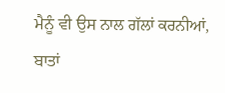ਮੈਨੂੰ ਵੀ ਉਸ ਨਾਲ ਗੱਲਾਂ ਕਰਨੀਆਂ, ਬਾਤਾਂ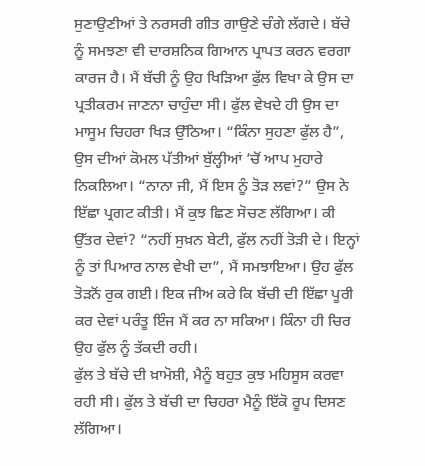ਸੁਣਾਉਣੀਆਂ ਤੇ ਨਰਸਰੀ ਗੀਤ ਗਾਉਣੇ ਚੰਗੇ ਲੱਗਦੇ। ਬੱਚੇ ਨੂੰ ਸਮਝਣਾ ਵੀ ਦਾਰਸ਼ਨਿਕ ਗਿਆਨ ਪ੍ਰਾਪਤ ਕਰਨ ਵਰਗਾ ਕਾਰਜ ਹੈ। ਮੈਂ ਬੱਚੀ ਨੂੰ ਉਹ ਖਿੜਿਆ ਫੁੱਲ ਵਿਖਾ ਕੇ ਉਸ ਦਾ ਪ੍ਰਤੀਕਰਮ ਜਾਣਨਾ ਚਾਹੁੰਦਾ ਸੀ। ਫੁੱਲ ਵੇਖਦੇ ਹੀ ਉਸ ਦਾ ਮਾਸੂਮ ਚਿਹਰਾ ਖਿੜ ਉੱਠਿਆ। “ਕਿੰਨਾ ਸੁਹਣਾ ਫੁੱਲ ਹੈ”, ਉਸ ਦੀਆਂ ਕੋਮਲ ਪੱਤੀਆਂ ਬੁੱਲ੍ਹੀਆਂ ’ਚੋਂ ਆਪ ਮੁਹਾਰੇ ਨਿਕਲਿਆ। “ਨਾਨਾ ਜੀ, ਮੈਂ ਇਸ ਨੂੰ ਤੋੜ ਲਵਾਂ?” ਉਸ ਨੇ ਇੱਛਾ ਪ੍ਰਗਟ ਕੀਤੀ। ਮੈਂ ਕੁਝ ਛਿਣ ਸੋਚਣ ਲੱਗਿਆ। ਕੀ ਉੱਤਰ ਦੇਵਾਂ? “ਨਹੀਂ ਸੁਖ਼ਨ ਬੇਟੀ, ਫੁੱਲ ਨਹੀਂ ਤੋੜੀ ਦੇ। ਇਨ੍ਹਾਂ ਨੂੰ ਤਾਂ ਪਿਆਰ ਨਾਲ ਵੇਖੀ ਦਾ”, ਮੈਂ ਸਮਝਾਇਆ। ਉਹ ਫੁੱਲ ਤੋੜਨੋਂ ਰੁਕ ਗਈ। ਇਕ ਜੀਅ ਕਰੇ ਕਿ ਬੱਚੀ ਦੀ ਇੱਛਾ ਪੂਰੀ ਕਰ ਦੇਵਾਂ ਪਰੰਤੂ ਇੰਜ ਮੈਂ ਕਰ ਨਾ ਸਕਿਆ। ਕਿੰਨਾ ਹੀ ਚਿਰ ਉਹ ਫੁੱਲ ਨੂੰ ਤੱਕਦੀ ਰਹੀ।
ਫੁੱਲ ਤੇ ਬੱਚੇ ਦੀ ਖ਼ਾਮੋਸ਼ੀ, ਮੈਨੂੰ ਬਹੁਤ ਕੁਝ ਮਹਿਸੂਸ ਕਰਵਾ ਰਹੀ ਸੀ। ਫੁੱਲ ਤੇ ਬੱਚੀ ਦਾ ਚਿਹਰਾ ਮੈਨੂੰ ਇੱਕੋ ਰੂਪ ਦਿਸਣ ਲੱਗਿਆ।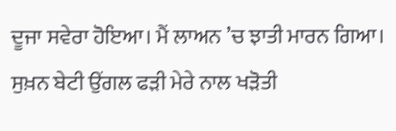ਦੂਜਾ ਸਵੇਰਾ ਹੋਇਆ। ਮੈਂ ਲਾਅਨ ’ਚ ਝਾਤੀ ਮਾਰਨ ਗਿਆ। ਸੁਖ਼ਨ ਬੇਟੀ ਉਂਗਲ ਫੜੀ ਮੇਰੇ ਨਾਲ ਖੜੋਤੀ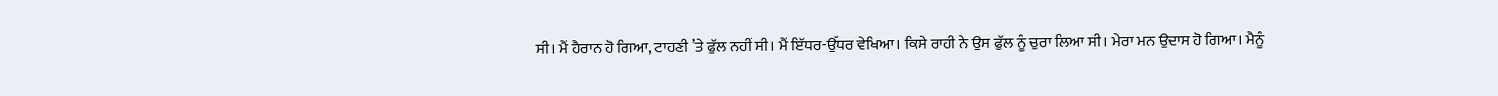ਸੀ। ਮੈਂ ਹੈਰਾਨ ਹੋ ਗਿਆ, ਟਾਹਣੀ ’ਤੇ ਫੁੱਲ ਨਹੀਂ ਸੀ। ਮੈਂ ਇੱਧਰ-ਉੱਧਰ ਵੇਖਿਆ। ਕਿਸੇ ਰਾਹੀ ਨੇ ਉਸ ਫੁੱਲ ਨੂੰ ਚੁਰਾ ਲਿਆ ਸੀ। ਮੇਰਾ ਮਨ ਉਦਾਸ ਹੋ ਗਿਆ। ਮੈਨੂੰ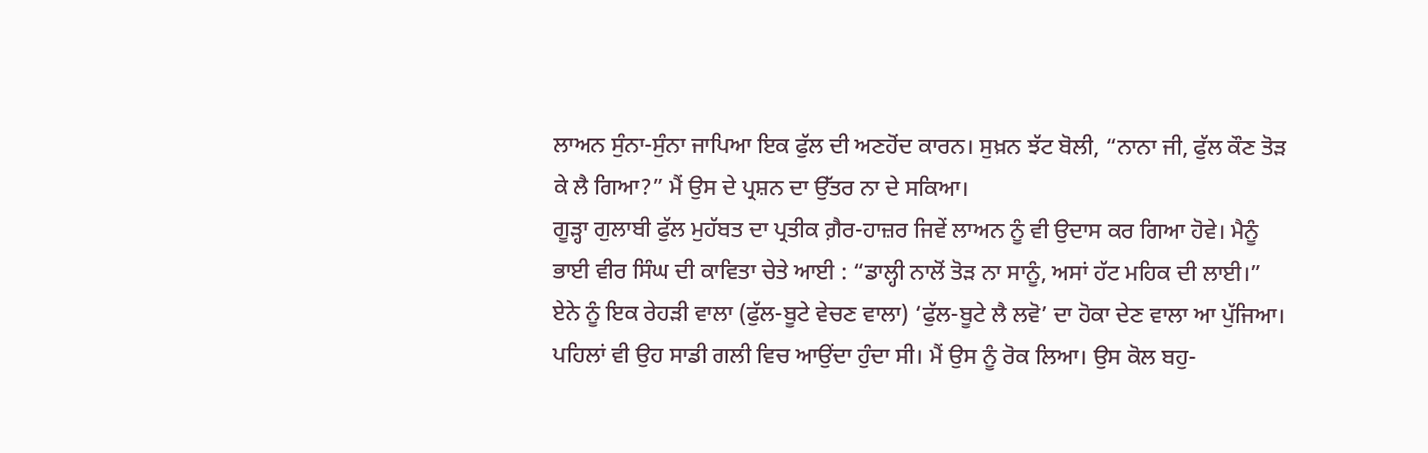ਲਾਅਨ ਸੁੰਨਾ-ਸੁੰਨਾ ਜਾਪਿਆ ਇਕ ਫੁੱਲ ਦੀ ਅਣਹੋਂਦ ਕਾਰਨ। ਸੁਖ਼ਨ ਝੱਟ ਬੋਲੀ, “ਨਾਨਾ ਜੀ, ਫੁੱਲ ਕੌਣ ਤੋੜ ਕੇ ਲੈ ਗਿਆ?” ਮੈਂ ਉਸ ਦੇ ਪ੍ਰਸ਼ਨ ਦਾ ਉੱਤਰ ਨਾ ਦੇ ਸਕਿਆ।
ਗੂੜ੍ਹਾ ਗੁਲਾਬੀ ਫੁੱਲ ਮੁਹੱਬਤ ਦਾ ਪ੍ਰਤੀਕ ਗ਼ੈਰ-ਹਾਜ਼ਰ ਜਿਵੇਂ ਲਾਅਨ ਨੂੰ ਵੀ ਉਦਾਸ ਕਰ ਗਿਆ ਹੋਵੇ। ਮੈਨੂੰ ਭਾਈ ਵੀਰ ਸਿੰਘ ਦੀ ਕਾਵਿਤਾ ਚੇਤੇ ਆਈ : “ਡਾਲ੍ਹੀ ਨਾਲੋਂ ਤੋੜ ਨਾ ਸਾਨੂੰ, ਅਸਾਂ ਹੱਟ ਮਹਿਕ ਦੀ ਲਾਈ।” ਏਨੇ ਨੂੰ ਇਕ ਰੇਹੜੀ ਵਾਲਾ (ਫੁੱਲ-ਬੂਟੇ ਵੇਚਣ ਵਾਲਾ) ‘ਫੁੱਲ-ਬੂਟੇ ਲੈ ਲਵੋ’ ਦਾ ਹੋਕਾ ਦੇਣ ਵਾਲਾ ਆ ਪੁੱਜਿਆ। ਪਹਿਲਾਂ ਵੀ ਉਹ ਸਾਡੀ ਗਲੀ ਵਿਚ ਆਉਂਦਾ ਹੁੰਦਾ ਸੀ। ਮੈਂ ਉਸ ਨੂੰ ਰੋਕ ਲਿਆ। ਉਸ ਕੋਲ ਬਹੁ-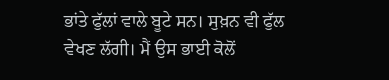ਭਾਂਤੇ ਫੁੱਲਾਂ ਵਾਲੇ ਬੂਟੇ ਸਨ। ਸੁਖ਼ਨ ਵੀ ਫੁੱਲ ਵੇਖਣ ਲੱਗੀ। ਮੈਂ ਉਸ ਭਾਈ ਕੋਲੋਂ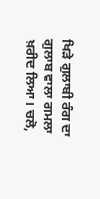ਖਿੜੇ ਗੁਲਾਬੀ ਰੰਗ ਦਾ ਗੁਲਾਬ ਵਾਲਾ ਗਮਲਾ ਖ਼ਰੀਦ ਲਿਆ। ਚਲੋ,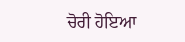ਚੋਰੀ ਹੋਇਆ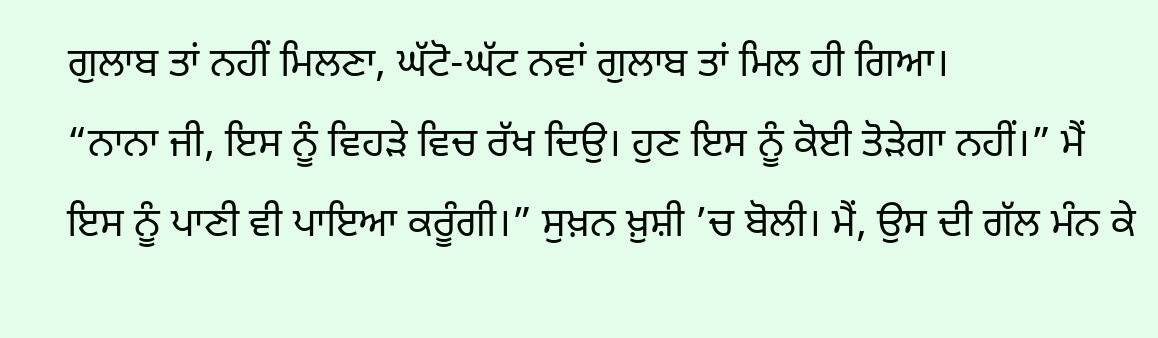ਗੁਲਾਬ ਤਾਂ ਨਹੀਂ ਮਿਲਣਾ, ਘੱਟੋ-ਘੱਟ ਨਵਾਂ ਗੁਲਾਬ ਤਾਂ ਮਿਲ ਹੀ ਗਿਆ।
“ਨਾਨਾ ਜੀ, ਇਸ ਨੂੰ ਵਿਹੜੇ ਵਿਚ ਰੱਖ ਦਿਉ। ਹੁਣ ਇਸ ਨੂੰ ਕੋਈ ਤੋੜੇਗਾ ਨਹੀਂ।” ਮੈਂ ਇਸ ਨੂੰ ਪਾਣੀ ਵੀ ਪਾਇਆ ਕਰੂੰਗੀ।” ਸੁਖ਼ਨ ਖ਼ੁਸ਼ੀ ’ਚ ਬੋਲੀ। ਮੈਂ, ਉਸ ਦੀ ਗੱਲ ਮੰਨ ਕੇ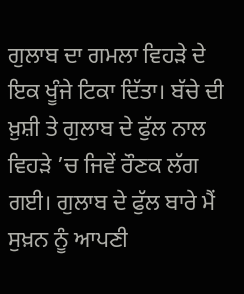ਗੁਲਾਬ ਦਾ ਗਮਲਾ ਵਿਹੜੇ ਦੇ ਇਕ ਖੂੰਜੇ ਟਿਕਾ ਦਿੱਤਾ। ਬੱਚੇ ਦੀ ਖ਼ੁਸ਼ੀ ਤੇ ਗੁਲਾਬ ਦੇ ਫੁੱਲ ਨਾਲ ਵਿਹੜੇ ’ਚ ਜਿਵੇਂ ਰੌਣਕ ਲੱਗ ਗਈ। ਗੁਲਾਬ ਦੇ ਫੁੱਲ ਬਾਰੇ ਮੈਂ ਸੁਖ਼ਨ ਨੂੰ ਆਪਣੀ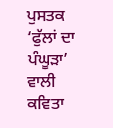ਪੁਸਤਕ ‘ਫੁੱਲਾਂ ਦਾ ਪੰਘੂੜਾ’ ਵਾਲੀ ਕਵਿਤਾ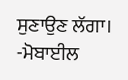ਸੁਣਾਉਣ ਲੱਗਾ।
-ਮੋਬਾਈਲ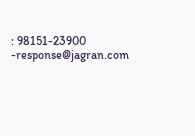: 98151-23900
-response@jagran.com